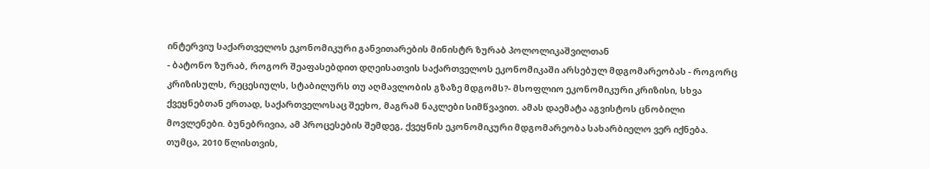ინტერვიუ საქართველოს ეკონომიკური განვითარების მინისტრ ზურაბ პოლოლიკაშვილთან
- ბატონო ზურაბ, როგორ შეაფასებდით დღეისათვის საქართველოს ეკონომიკაში არსებულ მდგომარეობას - როგორც კრიზისულს, რეცესიულს, სტაბილურს თუ აღმავლობის გზაზე მდგომს?- მსოფლიო ეკონომიკური კრიზისი, სხვა ქვეყნებთან ერთად, საქართველოსაც შეეხო, მაგრამ ნაკლები სიმწვავით. ამას დაემატა აგვისტოს ცნობილი მოვლენები. ბუნებრივია, ამ პროცესების შემდეგ, ქვეყნის ეკონომიკური მდგომარეობა სახარბიელო ვერ იქნება. თუმცა, 2010 წლისთვის,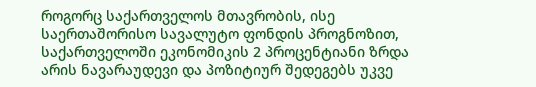როგორც საქართველოს მთავრობის, ისე საერთაშორისო სავალუტო ფონდის პროგნოზით, საქართველოში ეკონომიკის 2 პროცენტიანი ზრდა არის ნავარაუდევი და პოზიტიურ შედეგებს უკვე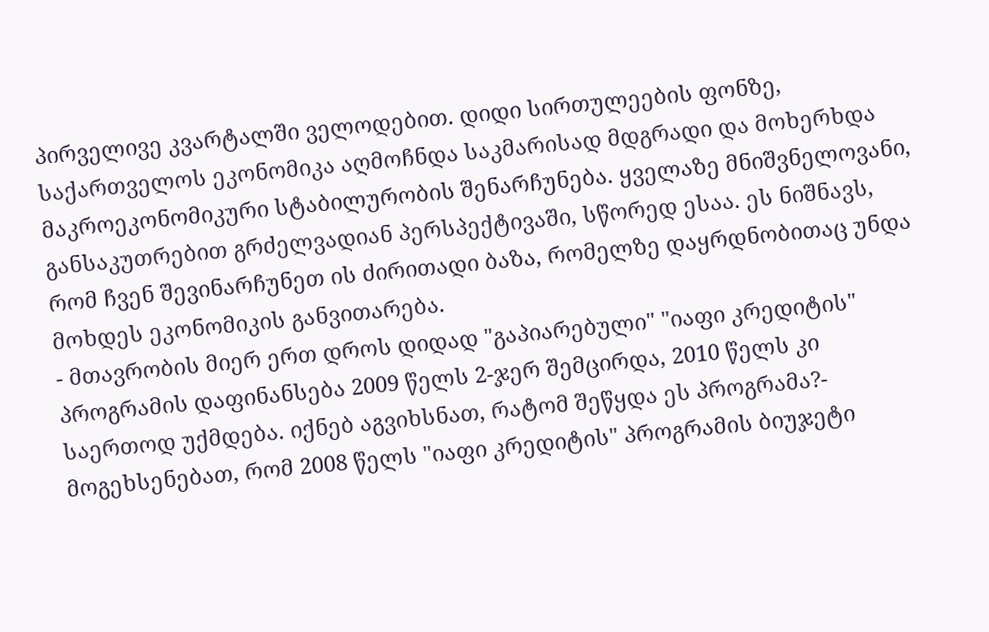პირველივე კვარტალში ველოდებით. დიდი სირთულეების ფონზე, საქართველოს ეკონომიკა აღმოჩნდა საკმარისად მდგრადი და მოხერხდა მაკროეკონომიკური სტაბილურობის შენარჩუნება. ყველაზე მნიშვნელოვანი, განსაკუთრებით გრძელვადიან პერსპექტივაში, სწორედ ესაა. ეს ნიშნავს, რომ ჩვენ შევინარჩუნეთ ის ძირითადი ბაზა, რომელზე დაყრდნობითაც უნდა მოხდეს ეკონომიკის განვითარება.
- მთავრობის მიერ ერთ დროს დიდად "გაპიარებული" "იაფი კრედიტის" პროგრამის დაფინანსება 2009 წელს 2-ჯერ შემცირდა, 2010 წელს კი საერთოდ უქმდება. იქნებ აგვიხსნათ, რატომ შეწყდა ეს პროგრამა?- მოგეხსენებათ, რომ 2008 წელს "იაფი კრედიტის" პროგრამის ბიუჯეტი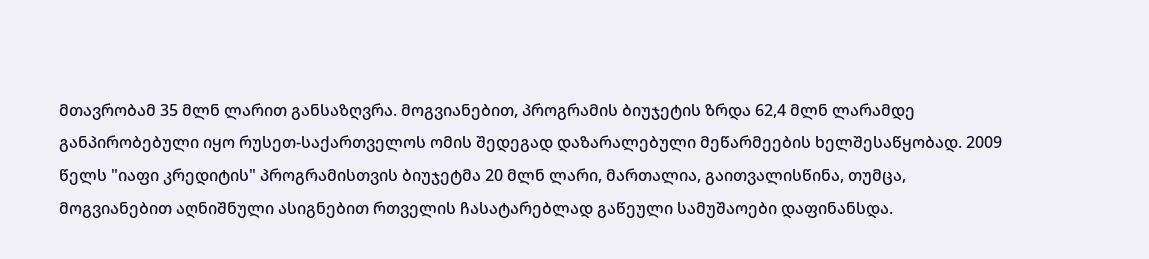მთავრობამ 35 მლნ ლარით განსაზღვრა. მოგვიანებით, პროგრამის ბიუჯეტის ზრდა 62,4 მლნ ლარამდე განპირობებული იყო რუსეთ-საქართველოს ომის შედეგად დაზარალებული მეწარმეების ხელშესაწყობად. 2009 წელს "იაფი კრედიტის" პროგრამისთვის ბიუჯეტმა 20 მლნ ლარი, მართალია, გაითვალისწინა, თუმცა, მოგვიანებით აღნიშნული ასიგნებით რთველის ჩასატარებლად გაწეული სამუშაოები დაფინანსდა.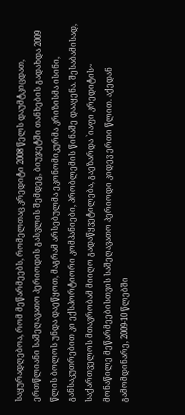საყურადღებოა, რომ მეწარმეებს, რომელთაც კრედიტი 2008 წელს დაუმტკიცდათ, ერთწლიანი საშეღავათო პერიოდის გასვლის შემდეგ, ბიუჯეტში თანხების გადახდა 2009 წლის ბოლოს უნდა დაეწყოთ, მაგრამ არსებულმა ეკონომიკურმა კრიზისმა ისინი, განსაკუთრებით კი ექსპორტიორი კომპანიები, პრობლემის წინაშე დააყენა. შესაბამისად, საქართველოს მთავრობამ მიიღო გადაწყვეტილება, გაეზარდა `იაფი კრედიტის~ მონაწილე მეწარმეებისთვის საშეღავათო პერიოდი კიდევ ერთი წლით. აქედან გამომდინარე, 2009-10 წლებში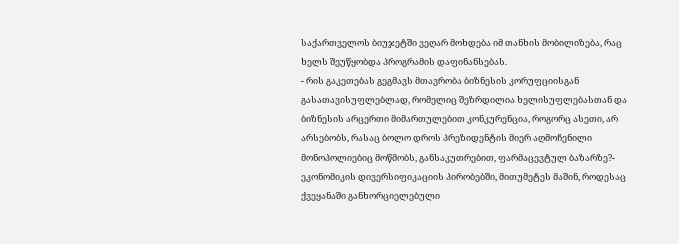საქართველოს ბიუჯეტში ვეღარ მოხდება იმ თანხის მობილიზება, რაც ხელს შეუწყობდა პროგრამის დაფინანსებას.
- რის გაკეთებას გეგმავს მთავრობა ბიზნესის კორუფციისგან გასათავისუფლებლად, რომელიც შეზრდილია ხელისუფლებასთან და ბიზნესის არცერთი მიმართულებით კონკურენცია, როგორც ასეთი, არ არსებობს, რასაც ბოლო დროს პრეზიდენტის მიერ აღმოჩენილი მონოპოლიებიც მოწმობს, განსაკუთრებით, ფარმაცევტულ ბაზარზე?- ეკონომიკის დივერსიფიკაციის პირობებში, მითუმეტეს მაშინ, როდესაც ქვეყანაში განხორციელებული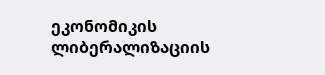ეკონომიკის ლიბერალიზაციის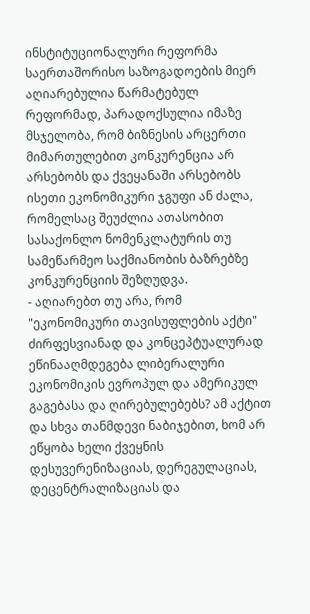ინსტიტუციონალური რეფორმა საერთაშორისო საზოგადოების მიერ აღიარებულია წარმატებულ რეფორმად, პარადოქსულია იმაზე მსჯელობა, რომ ბიზნესის არცერთი მიმართულებით კონკურენცია არ არსებობს და ქვეყანაში არსებობს ისეთი ეკონომიკური ჯგუფი ან ძალა, რომელსაც შეუძლია ათასობით სასაქონლო ნომენკლატურის თუ სამეწარმეო საქმიანობის ბაზრებზე კონკურენციის შეზღუდვა.
- აღიარებთ თუ არა, რომ "ეკონომიკური თავისუფლების აქტი" ძირფესვიანად და კონცეპტუალურად ეწინააღმდეგება ლიბერალური ეკონომიკის ევროპულ და ამერიკულ გაგებასა და ღირებულებებს? ამ აქტით და სხვა თანმდევი ნაბიჯებით, ხომ არ ეწყობა ხელი ქვეყნის დესუვერენიზაციას, დერეგულაციას, დეცენტრალიზაციას და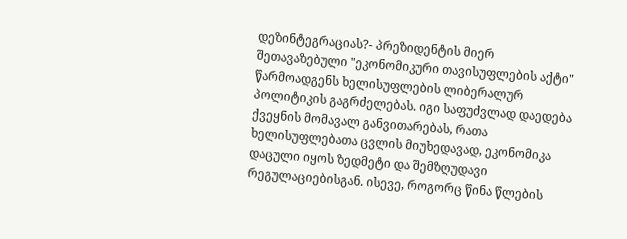დეზინტეგრაციას?- პრეზიდენტის მიერ შეთავაზებული "ეკონომიკური თავისუფლების აქტი" წარმოადგენს ხელისუფლების ლიბერალურ პოლიტიკის გაგრძელებას. იგი საფუძვლად დაედება ქვეყნის მომავალ განვითარებას, რათა ხელისუფლებათა ცვლის მიუხედავად, ეკონომიკა დაცული იყოს ზედმეტი და შემზღუდავი რეგულაციებისგან. ისევე, როგორც წინა წლების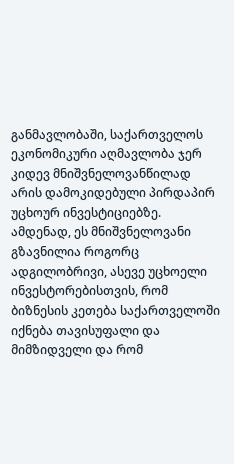განმავლობაში, საქართველოს ეკონომიკური აღმავლობა ჯერ კიდევ მნიშვნელოვანწილად არის დამოკიდებული პირდაპირ უცხოურ ინვესტიციებზე. ამდენად, ეს მნიშვნელოვანი გზავნილია როგორც ადგილობრივი, ასევე უცხოელი ინვესტორებისთვის, რომ ბიზნესის კეთება საქართველოში იქნება თავისუფალი და მიმზიდველი და რომ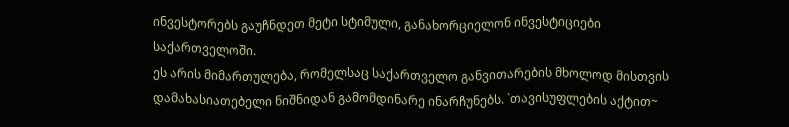ინვესტორებს გაუჩნდეთ მეტი სტიმული, განახორციელონ ინვესტიციები საქართველოში.
ეს არის მიმართულება, რომელსაც საქართველო განვითარების მხოლოდ მისთვის დამახასიათებელი ნიშნიდან გამომდინარე ინარჩუნებს. `თავისუფლების აქტით~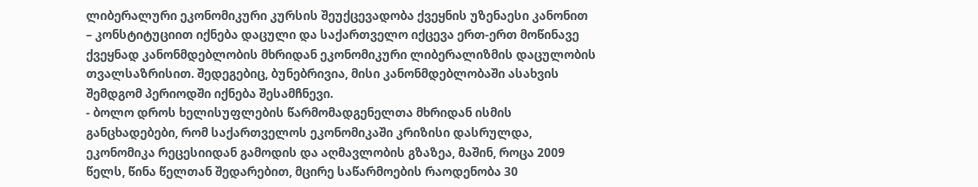ლიბერალური ეკონომიკური კურსის შეუქცევადობა ქვეყნის უზენაესი კანონით – კონსტიტუციით იქნება დაცული და საქართველო იქცევა ერთ-ერთ მოწინავე ქვეყნად კანონმდებლობის მხრიდან ეკონომიკური ლიბერალიზმის დაცულობის თვალსაზრისით. შედეგებიც, ბუნებრივია, მისი კანონმდებლობაში ასახვის შემდგომ პერიოდში იქნება შესამჩნევი.
- ბოლო დროს ხელისუფლების წარმომადგენელთა მხრიდან ისმის განცხადებები, რომ საქართველოს ეკონომიკაში კრიზისი დასრულდა, ეკონომიკა რეცესიიდან გამოდის და აღმავლობის გზაზეა, მაშინ, როცა 2009 წელს, წინა წელთან შედარებით, მცირე საწარმოების რაოდენობა 30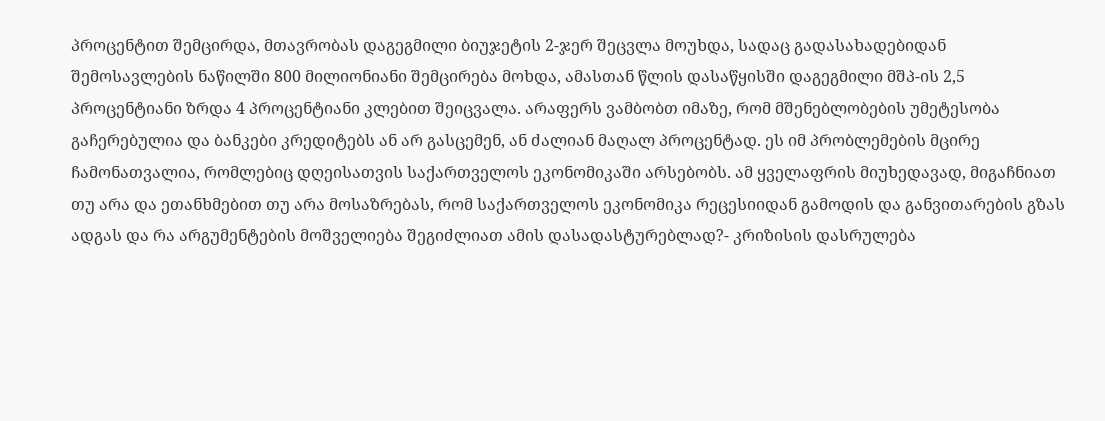პროცენტით შემცირდა, მთავრობას დაგეგმილი ბიუჯეტის 2-ჯერ შეცვლა მოუხდა, სადაც გადასახადებიდან შემოსავლების ნაწილში 800 მილიონიანი შემცირება მოხდა, ამასთან წლის დასაწყისში დაგეგმილი მშპ-ის 2,5 პროცენტიანი ზრდა 4 პროცენტიანი კლებით შეიცვალა. არაფერს ვამბობთ იმაზე, რომ მშენებლობების უმეტესობა გაჩერებულია და ბანკები კრედიტებს ან არ გასცემენ, ან ძალიან მაღალ პროცენტად. ეს იმ პრობლემების მცირე ჩამონათვალია, რომლებიც დღეისათვის საქართველოს ეკონომიკაში არსებობს. ამ ყველაფრის მიუხედავად, მიგაჩნიათ თუ არა და ეთანხმებით თუ არა მოსაზრებას, რომ საქართველოს ეკონომიკა რეცესიიდან გამოდის და განვითარების გზას ადგას და რა არგუმენტების მოშველიება შეგიძლიათ ამის დასადასტურებლად?- კრიზისის დასრულება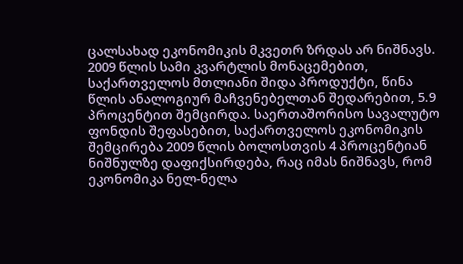ცალსახად ეკონომიკის მკვეთრ ზრდას არ ნიშნავს. 2009 წლის სამი კვარტლის მონაცემებით, საქართველოს მთლიანი შიდა პროდუქტი, წინა წლის ანალოგიურ მაჩვენებელთან შედარებით, 5.9 პროცენტით შემცირდა. საერთაშორისო სავალუტო ფონდის შეფასებით, საქართველოს ეკონომიკის შემცირება 2009 წლის ბოლოსთვის 4 პროცენტიან ნიშნულზე დაფიქსირდება, რაც იმას ნიშნავს, რომ ეკონომიკა ნელ-ნელა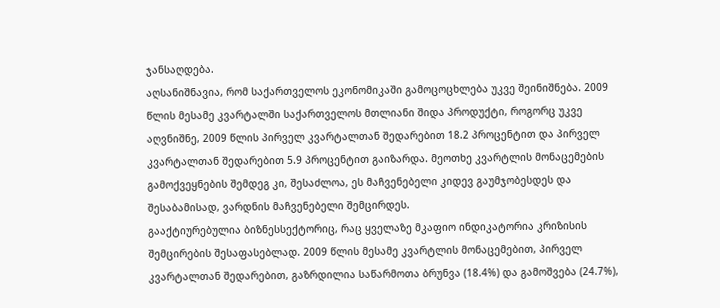ჯანსაღდება.
აღსანიშნავია, რომ საქართველოს ეკონომიკაში გამოცოცხლება უკვე შეინიშნება. 2009 წლის მესამე კვარტალში საქართველოს მთლიანი შიდა პროდუქტი, როგორც უკვე აღვნიშნე, 2009 წლის პირველ კვარტალთან შედარებით 18.2 პროცენტით და პირველ კვარტალთან შედარებით 5.9 პროცენტით გაიზარდა. მეოთხე კვარტლის მონაცემების გამოქვეყნების შემდეგ კი, შესაძლოა, ეს მაჩვენებელი კიდევ გაუმჯობესდეს და შესაბამისად, ვარდნის მაჩვენებელი შემცირდეს.
გააქტიურებულია ბიზნესსექტორიც, რაც ყველაზე მკაფიო ინდიკატორია კრიზისის შემცირების შესაფასებლად. 2009 წლის მესამე კვარტლის მონაცემებით, პირველ კვარტალთან შედარებით, გაზრდილია საწარმოთა ბრუნვა (18.4%) და გამოშვება (24.7%),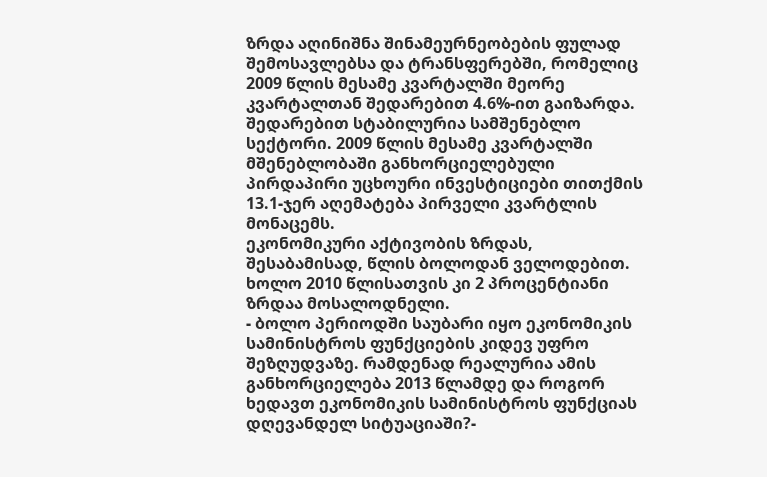ზრდა აღინიშნა შინამეურნეობების ფულად შემოსავლებსა და ტრანსფერებში, რომელიც 2009 წლის მესამე კვარტალში მეორე კვარტალთან შედარებით 4.6%-ით გაიზარდა. შედარებით სტაბილურია სამშენებლო სექტორი. 2009 წლის მესამე კვარტალში მშენებლობაში განხორციელებული პირდაპირი უცხოური ინვესტიციები თითქმის 13.1-ჯერ აღემატება პირველი კვარტლის მონაცემს.
ეკონომიკური აქტივობის ზრდას, შესაბამისად, წლის ბოლოდან ველოდებით. ხოლო 2010 წლისათვის კი 2 პროცენტიანი ზრდაა მოსალოდნელი.
- ბოლო პერიოდში საუბარი იყო ეკონომიკის სამინისტროს ფუნქციების კიდევ უფრო შეზღუდვაზე. რამდენად რეალურია ამის განხორციელება 2013 წლამდე და როგორ ხედავთ ეკონომიკის სამინისტროს ფუნქციას დღევანდელ სიტუაციაში?-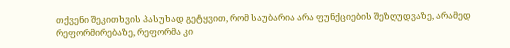თქვენი შეკითხვის პასუხად გეტყვით, რომ საუბარია არა ფუნქციების შეზღუდვაზე, არამედ რეფორმირებაზე, რეფორმა კი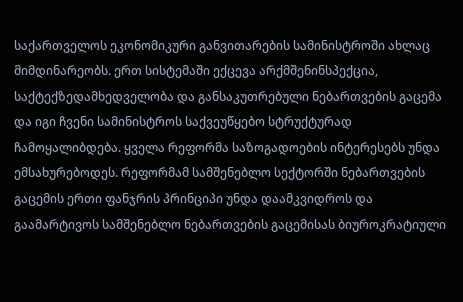საქართველოს ეკონომიკური განვითარების სამინისტროში ახლაც მიმდინარეობს. ერთ სისტემაში ექცევა არქმშენინსპექცია, საქტექზედამხედველობა და განსაკუთრებული ნებართვების გაცემა და იგი ჩვენი სამინისტროს საქვეუწყებო სტრუქტურად ჩამოყალიბდება. ყველა რეფორმა საზოგადოების ინტერესებს უნდა ემსახურებოდეს. რეფორმამ სამშენებლო სექტორში ნებართვების გაცემის ერთი ფანჯრის პრინციპი უნდა დაამკვიდროს და გაამარტივოს სამშენებლო ნებართვების გაცემისას ბიუროკრატიული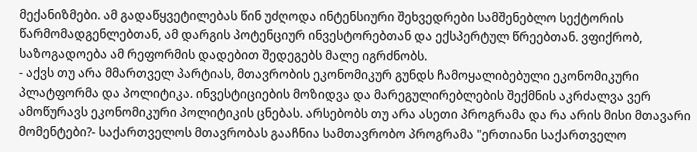მექანიზმები. ამ გადაწყვეტილებას წინ უძღოდა ინტენსიური შეხვედრები სამშენებლო სექტორის წარმომადგენლებთან, ამ დარგის პოტენციურ ინვესტორებთან და ექსპერტულ წრეებთან. ვფიქრობ, საზოგადოება ამ რეფორმის დადებით შედეგებს მალე იგრძნობს.
- აქვს თუ არა მმართველ პარტიას, მთავრობის ეკონომიკურ გუნდს ჩამოყალიბებული ეკონომიკური პლატფორმა და პოლიტიკა. ინვესტიციების მოზიდვა და მარეგულირებლების შექმნის აკრძალვა ვერ ამოწურავს ეკონომიკური პოლიტიკის ცნებას. არსებობს თუ არა ასეთი პროგრამა და რა არის მისი მთავარი მომენტები?- საქართველოს მთავრობას გააჩნია სამთავრობო პროგრამა "ერთიანი საქართველო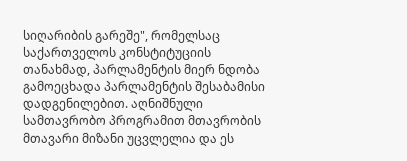სიღარიბის გარეშე", რომელსაც საქართველოს კონსტიტუციის თანახმად, პარლამენტის მიერ ნდობა გამოეცხადა პარლამენტის შესაბამისი დადგენილებით. აღნიშნული სამთავრობო პროგრამით მთავრობის მთავარი მიზანი უცვლელია და ეს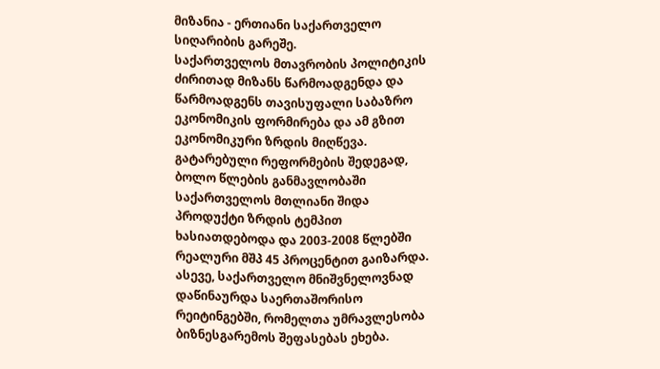მიზანია - ერთიანი საქართველო სიღარიბის გარეშე.
საქართველოს მთავრობის პოლიტიკის ძირითად მიზანს წარმოადგენდა და წარმოადგენს თავისუფალი საბაზრო ეკონომიკის ფორმირება და ამ გზით ეკონომიკური ზრდის მიღწევა. გატარებული რეფორმების შედეგად, ბოლო წლების განმავლობაში საქართველოს მთლიანი შიდა პროდუქტი ზრდის ტემპით ხასიათდებოდა და 2003-2008 წლებში რეალური მშპ 45 პროცენტით გაიზარდა. ასევე, საქართველო მნიშვნელოვნად დაწინაურდა საერთაშორისო რეიტინგებში, რომელთა უმრავლესობა ბიზნესგარემოს შეფასებას ეხება.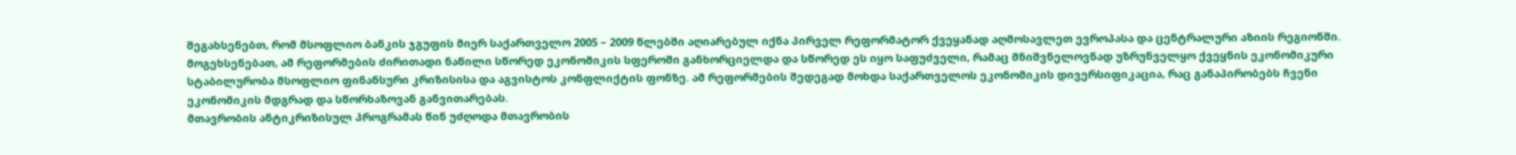შეგახსენებთ, რომ მსოფლიო ბანკის ჯგუფის მიერ საქართველო 2005 – 2009 წლებში აღიარებულ იქნა პირველ რეფორმატორ ქვეყანად აღმოსავლეთ ევროპასა და ცენტრალური აზიის რეგიონში. მოგეხსენებათ, ამ რეფორმების ძირითადი ნაწილი სწორედ ეკონომიკის სფეროში განხორციელდა და სწორედ ეს იყო საფუძველი, რამაც მნიშვნელოვნად უზრუნველყო ქვეყნის ეკონომიკური სტაბილურობა მსოფლიო ფინანსური კრიზისისა და აგვისტოს კონფლიქტის ფონზე. ამ რეფორმების შედეგად მოხდა საქართველოს ეკონომიკის დივერსიფიკაცია, რაც განაპირობებს ჩვენი ეკონომიკის მდგრად და სწორხაზოვან განვითარებას.
მთავრობის ანტიკრიზისულ პროგრამას წინ უძღოდა მთავრობის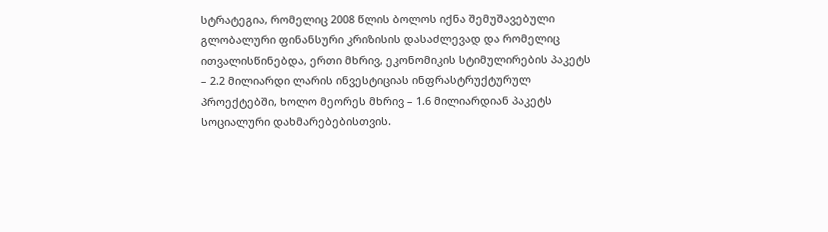სტრატეგია, რომელიც 2008 წლის ბოლოს იქნა შემუშავებული გლობალური ფინანსური კრიზისის დასაძლევად და რომელიც ითვალისწინებდა, ერთი მხრივ, ეკონომიკის სტიმულირების პაკეტს – 2.2 მილიარდი ლარის ინვესტიციას ინფრასტრუქტურულ პროექტებში, ხოლო მეორეს მხრივ – 1.6 მილიარდიან პაკეტს სოციალური დახმარებებისთვის.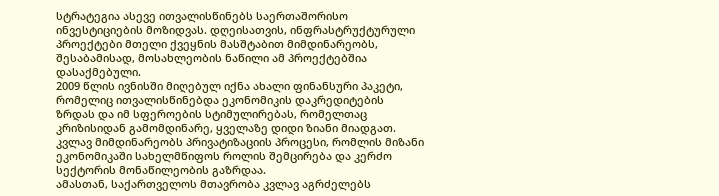სტრატეგია ასევე ითვალისწინებს საერთაშორისო ინვესტიციების მოზიდვას. დღეისათვის, ინფრასტრუქტურული პროექტები მთელი ქვეყნის მასშტაბით მიმდინარეობს, შესაბამისად, მოსახლეობის ნაწილი ამ პროექტებშია დასაქმებული.
2009 წლის ივნისში მიღებულ იქნა ახალი ფინანსური პაკეტი, რომელიც ითვალისწინებდა ეკონომიკის დაკრედიტების ზრდას და იმ სფეროების სტიმულირებას, რომელთაც კრიზისიდან გამომდინარე, ყველაზე დიდი ზიანი მიადგათ.
კვლავ მიმდინარეობს პრივატიზაციის პროცესი, რომლის მიზანი ეკონომიკაში სახელმწიფოს როლის შემცირება და კერძო სექტორის მონაწილეობის გაზრდაა.
ამასთან, საქართველოს მთავრობა კვლავ აგრძელებს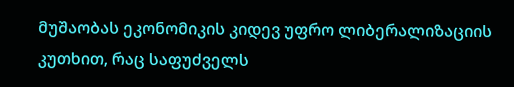მუშაობას ეკონომიკის კიდევ უფრო ლიბერალიზაციის კუთხით, რაც საფუძველს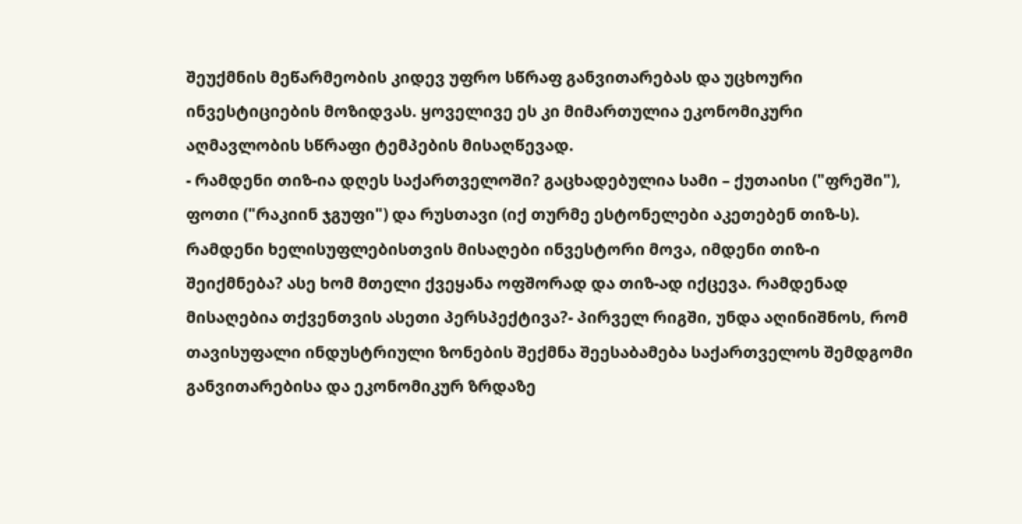შეუქმნის მეწარმეობის კიდევ უფრო სწრაფ განვითარებას და უცხოური ინვესტიციების მოზიდვას. ყოველივე ეს კი მიმართულია ეკონომიკური აღმავლობის სწრაფი ტემპების მისაღწევად.
- რამდენი თიზ-ია დღეს საქართველოში? გაცხადებულია სამი – ქუთაისი ("ფრეში"), ფოთი ("რაკიინ ჯგუფი") და რუსთავი (იქ თურმე ესტონელები აკეთებენ თიზ-ს). რამდენი ხელისუფლებისთვის მისაღები ინვესტორი მოვა, იმდენი თიზ-ი შეიქმნება? ასე ხომ მთელი ქვეყანა ოფშორად და თიზ-ად იქცევა. რამდენად მისაღებია თქვენთვის ასეთი პერსპექტივა?- პირველ რიგში, უნდა აღინიშნოს, რომ თავისუფალი ინდუსტრიული ზონების შექმნა შეესაბამება საქართველოს შემდგომი განვითარებისა და ეკონომიკურ ზრდაზე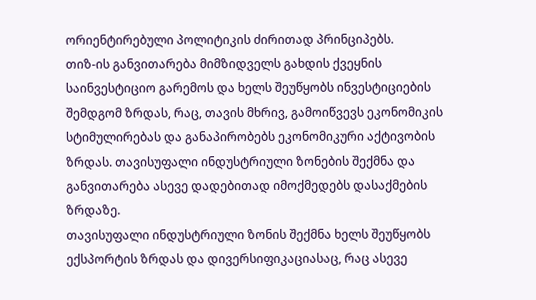ორიენტირებული პოლიტიკის ძირითად პრინციპებს.
თიზ-ის განვითარება მიმზიდველს გახდის ქვეყნის საინვესტიციო გარემოს და ხელს შეუწყობს ინვესტიციების შემდგომ ზრდას, რაც, თავის მხრივ, გამოიწვევს ეკონომიკის სტიმულირებას და განაპირობებს ეკონომიკური აქტივობის ზრდას. თავისუფალი ინდუსტრიული ზონების შექმნა და განვითარება ასევე დადებითად იმოქმედებს დასაქმების ზრდაზე.
თავისუფალი ინდუსტრიული ზონის შექმნა ხელს შეუწყობს ექსპორტის ზრდას და დივერსიფიკაციასაც, რაც ასევე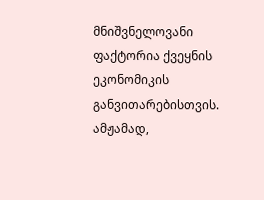მნიშვნელოვანი ფაქტორია ქვეყნის ეკონომიკის განვითარებისთვის.
ამჟამად,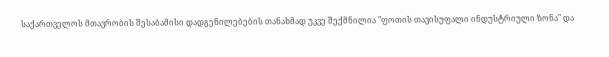საქართველოს მთავრობის შესაბამისი დადგენილებების თანახმად უკვე შექმნილია "ფოთის თავისუფალი ინდუსტრიული ზონა" და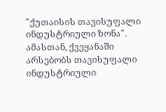"ქუთაისის თავისუფალი ინდუსტრიული ზონა". ამასთან, ქვეყანაში არსებობს თავისუფალი ინდუსტრიული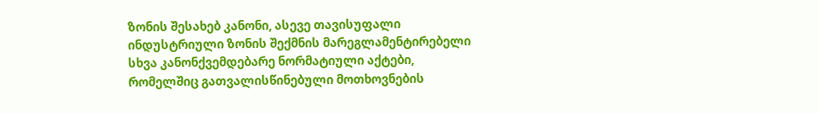ზონის შესახებ კანონი, ასევე თავისუფალი ინდუსტრიული ზონის შექმნის მარეგლამენტირებელი სხვა კანონქვემდებარე ნორმატიული აქტები, რომელშიც გათვალისწინებული მოთხოვნების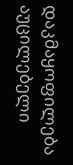დაკმაყოფილება აუცილებელი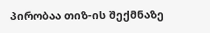პირობაა თიზ-ის შექმნაზე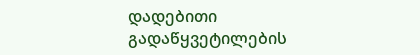დადებითი გადაწყვეტილების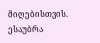მიღებისთვის.
ესაუბრა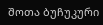შოთა ბუჩუკური